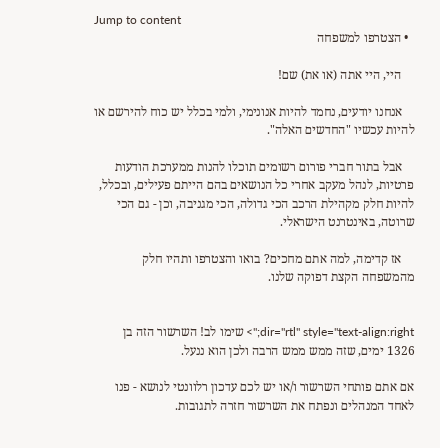Jump to content
  • הצטרפו למשפחה

    היי, היי אתה (או את) שם!

    אנחנו יודעים, נחמד להיות אנונימי, ולמי בכלל יש כוח להירשם או להיות עכשיו "החדשים האלה".

    אבל בתור חברי פורום רשומים תוכלו להנות ממערכת הודעות פרטיות, לנהל מעקב אחרי כל הנושאים בהם הייתם פעילים, ובכלל, להיות חלק מקהילת הרכב הכי גדולה, הכי מגניבה, וכן - גם הכי שרוטה, באינטרנט הישראלי.

    אז קדימה, למה אתם מחכים? בואו והצטרפו ותהיו חלק מהמשפחה הקצת דפוקה שלנו.


dir="rtl" style="text-align:right;"> שימו לב! השרשור הזה בן 1326 ימים, שזה ממש ממש הרבה ולכן הוא ננעל.

אם אתם פותחי השרשור ו/או יש לכם עדכון רלוונטי לנושא - פנו לאחד המנהלים ונפתח את השרשור חזרה לתגובות.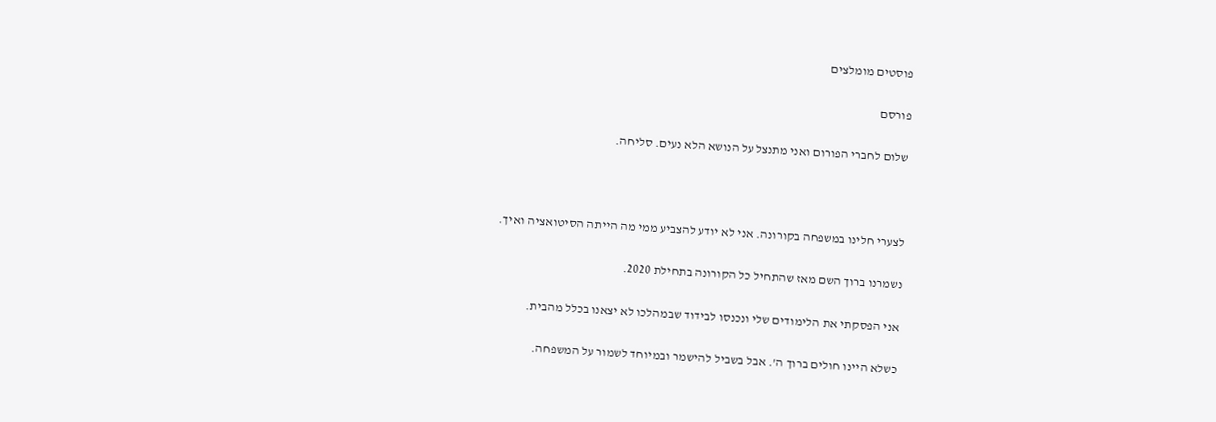פוסטים מומלצים

פורסם

שלום לחברי הפורום ואני מתנצל על הנושא הלא נעים. סליחה.



לצערי חלינו במשפחה בקורונה. אני לא יודע להצביע ממי מה הייתה הסיטואציה ואיך.

נשמרנו ברוך השם מאז שהתחיל כל הקורונה בתחילת 2020.

אני הפסקתי את הלימודים שלי ונכנסו לבידוד שבמהלכו לא יצאנו בכלל מהבית.

כשלא היינו חולים ברוך ה'. אבל בשביל להישמר ובמיוחד לשמור על המשפחה.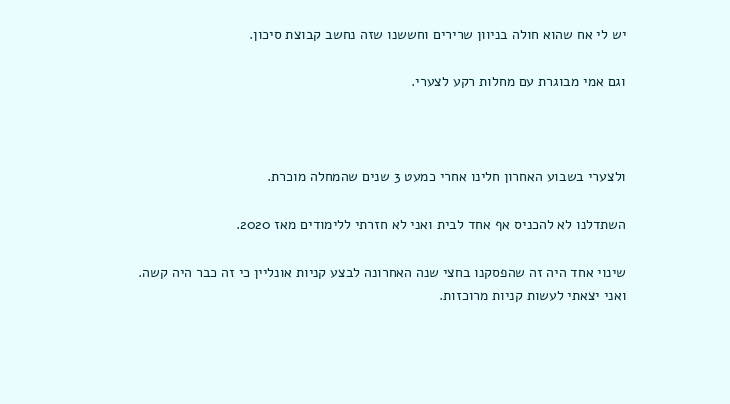יש לי אח שהוא חולה בניוון שרירים וחששנו שזה נחשב קבוצת סיכון.

וגם אמי מבוגרת עם מחלות רקע לצערי.



ולצערי בשבוע האחרון חלינו אחרי כמעט 3 שנים שהמחלה מוכרת.

השתדלנו לא להכניס אף אחד לבית ואני לא חזרתי ללימודים מאז 2020.

שינוי אחד היה זה שהפסקנו בחצי שנה האחרונה לבצע קניות אונליין כי זה כבר היה קשה. ואני יצאתי לעשות קניות מרוכזות.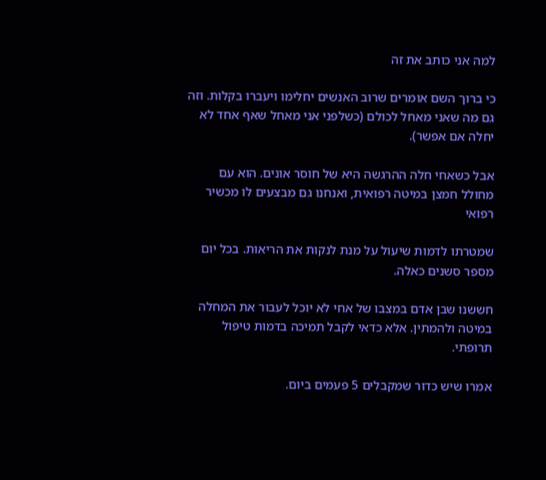למה אני כותב את זה

כי ברוך השם אומרים שרוב האנשים יחלימו ויעברו בקלות. וזה גם מה שאני מאחל לכולם (כשלפני אני מאחל שאף אחד לא יחלה אם אפשר).

אבל כשאחי חלה ההרגשה היא של חוסר אונים. הוא עם מחולל חמצן במיטה רפואית, ואנחנו גם מבצעים לו מכשיר רפואי

שמטרתו לדמות שיעול על מנת לנקות את הריאות. בכל יום מספר סשנים כאלה.

חששנו שבן אדם במצבו של אחי לא יוכל לעבור את המחלה במיטה ולהמתין. אלא כדאי לקבל תמיכה בדמות טיפול תרופתי.

אמרו שיש כדור שמקבלים 5 פעמים ביום.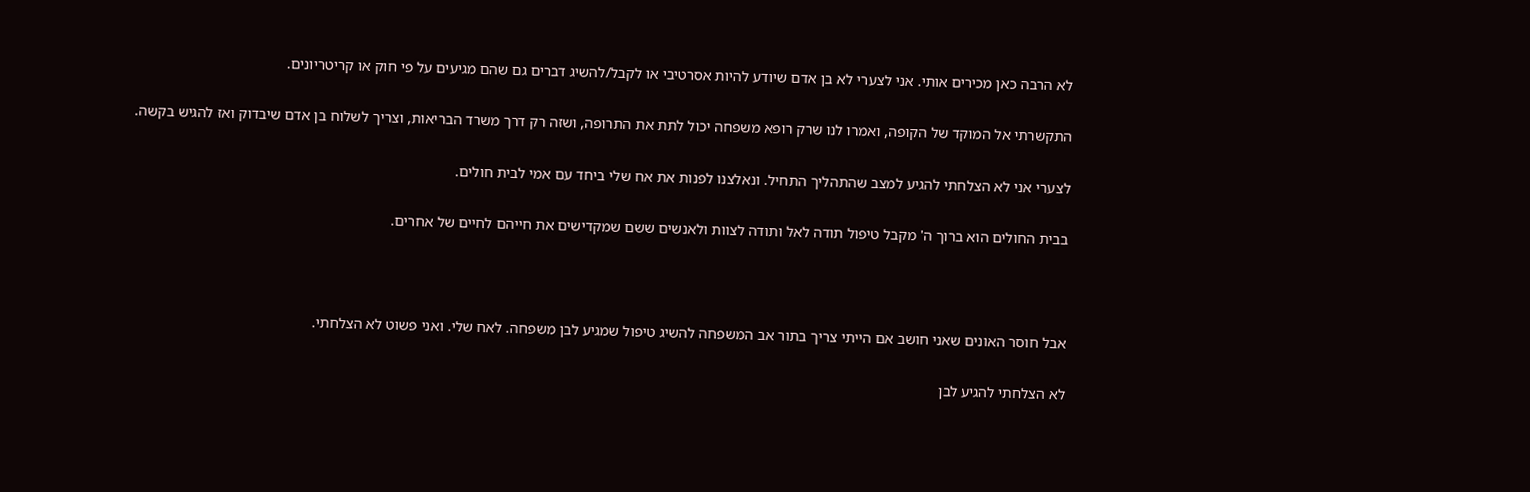לא הרבה כאן מכירים אותי. אני לצערי לא בן אדם שיודע להיות אסרטיבי או לקבל/להשיג דברים גם שהם מגיעים על פי חוק או קריטריונים.

התקשרתי אל המוקד של הקופה, ואמרו לנו שרק רופא משפחה יכול לתת את התרופה, ושזה רק דרך משרד הבריאות, וצריך לשלוח בן אדם שיבדוק ואז להגיש בקשה.

לצערי אני לא הצלחתי להגיע למצב שהתהליך התחיל. ונאלצנו לפנות את אח שלי ביחד עם אמי לבית חולים.

בבית החולים הוא ברוך ה' מקבל טיפול תודה לאל ותודה לצוות ולאנשים ששם שמקדישים את חייהם לחיים של אחרים.



אבל חוסר האונים שאני חושב אם הייתי צריך בתור אב המשפחה להשיג טיפול שמגיע לבן משפחה. לאח שלי. ואני פשוט לא הצלחתי.

לא הצלחתי להגיע לבן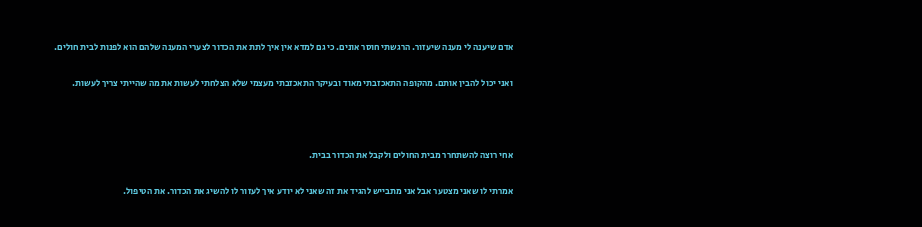אדם שיענה לי מענה שיעזור. הרגשתי חוסר אונים. כי גם למדא אין איך לתת את הכדור לצערי המענה שלהם הוא לפנות לבית חולים.

ואני יכול להבין אותם. מהקופה התאכזבתי מאוד ובעיקר התאכזבתי מעצמי שלא הצלחתי לעשות את מה שהייתי צריך לעשות.



אחי רוצה להשתחרר מבית החולים ולקבל את הכדור בבית.

אמרתי לו שאני מצטער אבל אני מתבייש להגיד את זה שאני לא יודע איך לעזור לו להשיג את הכדור. את הטיפול.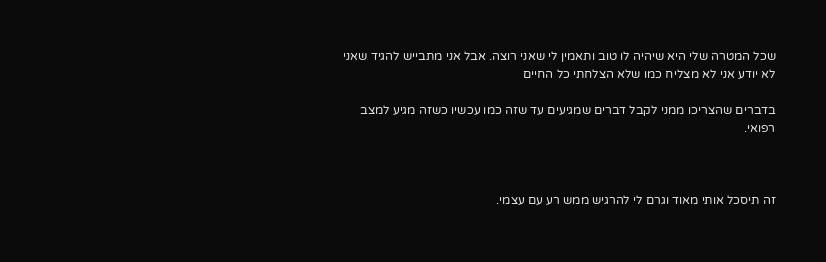שכל המטרה שלי היא שיהיה לו טוב ותאמין לי שאני רוצה. אבל אני מתבייש להגיד שאני לא יודע אני לא מצליח כמו שלא הצלחתי כל החיים

בדברים שהצריכו ממני לקבל דברים שמגיעים עד שזה כמו עכשיו כשזה מגיע למצב רפואי.



זה תיסכל אותי מאוד וגרם לי להרגיש ממש רע עם עצמי.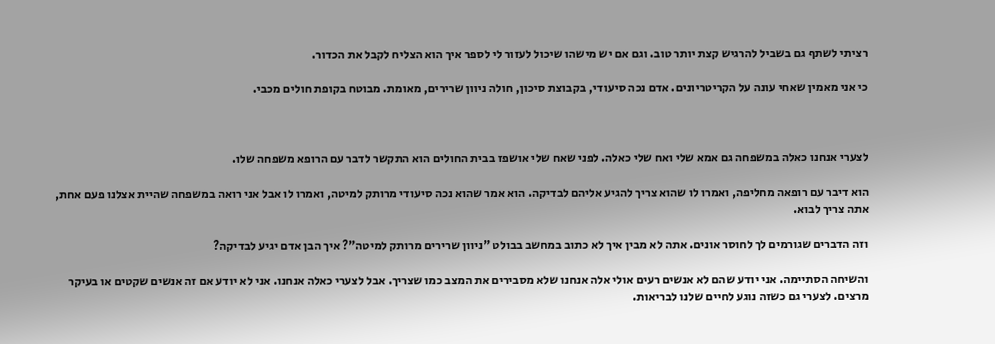רציתי לשתף גם בשביל להרגיש קצת יותר טוב. וגם אם יש מישהו שיכול לעזור לי לספר איך הוא הצליח לקבל את הכדור.

כי אני מאמין שאחי עונה על הקריטריונים. אדם נכה סיעודי, בקבוצת סיכון, חולה ניוון שרירים, מאומת. מבוטח בקופת חולים מכבי.



לצערי אנחנו כאלה במשפחה גם אמא שלי ואח שלי כאלה. לפני שאח שלי אושפז בבית החולים הוא התקשר לדבר עם הרופא משפחה שלו.

הוא דיבר עם רופאה מחליפה, ואמרו לו שהוא צריך להגיע אליהם לבדיקה. הוא אמר שהוא נכה סיעודי מרותק למיטה, ואמרו לו אבל אני רואה במשפחה שהיית אצלנו פעם אחת, אתה צריך לבוא.

וזה הדברים שגורמים לך לחוסר אונים. אתה לא מבין איך לא כתוב במחשב בבולט "ניוון שרירים מרותק למיטה"? איך הבן אדם יגיע לבדיקה?

והשיחה הסתיימה. אני יודע שהם לא אנשים רעים אולי אלה אנחנו שלא מסבירים את המצב כמו שצריך. אבל לצערי כאלה אנחנו. אני לא יודע אם זה אנשים שקטים או בעיקר מרצים. לצערי גם כשזה נוגע לחיים שלנו לבריאות.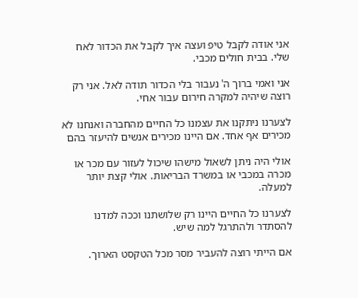אני אודה לקבל טיפ ועצה איך לקבל את הכדור לאח שלי. בבית חולים מכבי.

אני ואמי ברוך ה' נעבור בלי הכדור תודה לאל. אני רק רוצה שיהיה למקרה חירום עבור אחי.

לצערנו ניתקנו את עצמנו כל החיים מהחברה ואנחנו לא מכירים אף אחד. אם היינו מכירים אנשים להיעזר בהם

אולי היה ניתן לשאול מישהו שיכול לעזור עם מכר או מכרה במכבי או במשרד הבריאות. אולי קצת יותר למעלה.

לצערנו כל החיים היינו רק שלושתנו וככה למדנו להסתדר ולהתרגל למה שיש.

אם הייתי רוצה להעביר מסר מכל הטקסט הארוך.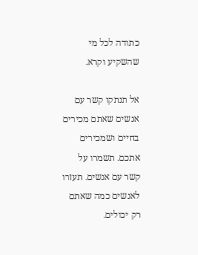כתודה לכל מי שהשקיע וקרא.

אל תנתקו קשר עם אנשים שאתם מכירים בחיים ושמכירים אתכם. תשמרו על קשר עם אנשים. תעזרו לאנשים כמה שאתם רק יכולים.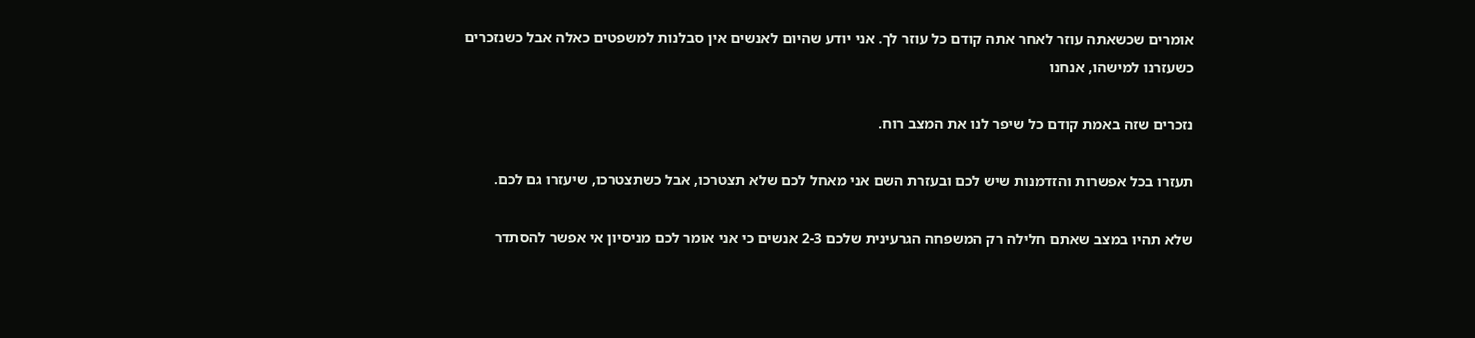אומרים שכשאתה עוזר לאחר אתה קודם כל עוזר לך. אני יודע שהיום לאנשים אין סבלנות למשפטים כאלה אבל כשנזכרים כשעזרנו למישהו, אנחנו

נזכרים שזה באמת קודם כל שיפר לנו את המצב רוח.

תעזרו בכל אפשרות והזדמנות שיש לכם ובעזרת השם אני מאחל לכם שלא תצטרכו, אבל כשתצטרכו, שיעזרו גם לכם.

שלא תהיו במצב שאתם חלילה רק המשפחה הגרעינית שלכם 2-3 אנשים כי אני אומר לכם מניסיון אי אפשר להסתדר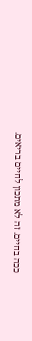ככה בחיים. זה לא מתכון לחיים בריאים.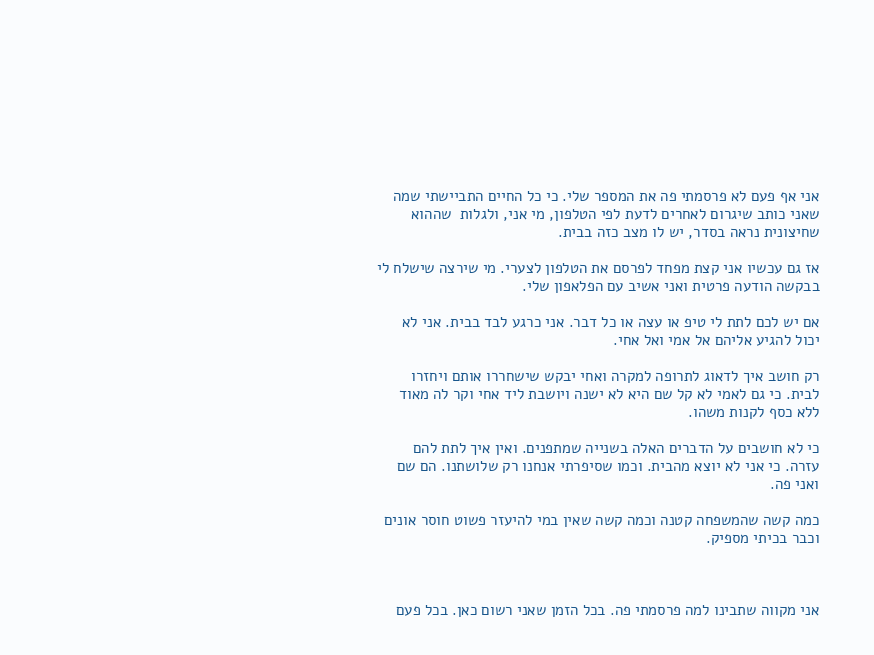אני אף פעם לא פרסמתי פה את המספר שלי. כי כל החיים התביישתי שמה שאני כותב שיגרום לאחרים לדעת לפי הטלפון, מי אני, ולגלות  שההוא שחיצונית נראה בסדר, יש לו מצב כזה בבית.

אז גם עכשיו אני קצת מפחד לפרסם את הטלפון לצערי. מי שירצה שישלח לי בבקשה הודעה פרטית ואני אשיב עם הפלאפון שלי.

אם יש לכם לתת לי טיפ או עצה או כל דבר. אני כרגע לבד בבית. אני לא יכול להגיע אליהם אל אמי ואל אחי.

רק חושב איך לדאוג לתרופה למקרה ואחי יבקש שישחררו אותם ויחזרו לבית. כי גם לאמי לא קל שם היא לא ישנה ויושבת ליד אחי וקר לה מאוד ללא כסף לקנות משהו.

כי לא חושבים על הדברים האלה בשנייה שמתפנים. ואין איך לתת להם עזרה. כי אני לא יוצא מהבית. וכמו שסיפרתי אנחנו רק שלושתנו. הם שם ואני פה.

כמה קשה שהמשפחה קטנה וכמה קשה שאין במי להיעזר פשוט חוסר אונים וכבר בכיתי מספיק.



אני מקווה שתבינו למה פרסמתי פה. בכל הזמן שאני רשום כאן. בכל פעם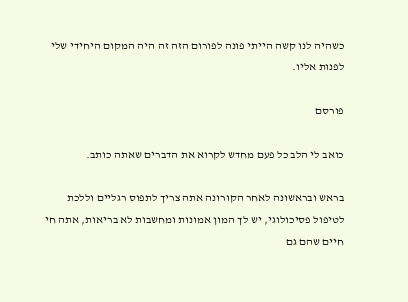כשהיה לנו קשה הייתי פונה לפורום הזה זה היה המקום היחידי שלי לפנות אליו.

פורסם

כואב לי הלב כל פעם מחדש לקרוא את הדברים שאתה כותב.

בראש ובראשונה לאחר הקורונה אתה צריך לתפוס רגליים וללכת לטיפול פסיכולוגי, יש לך המון אמונות ומחשבות לא בריאות, אתה חי חיים שהם גם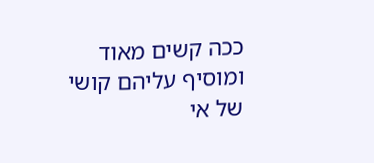ככה קשים מאוד ומוסיף עליהם קושי של אי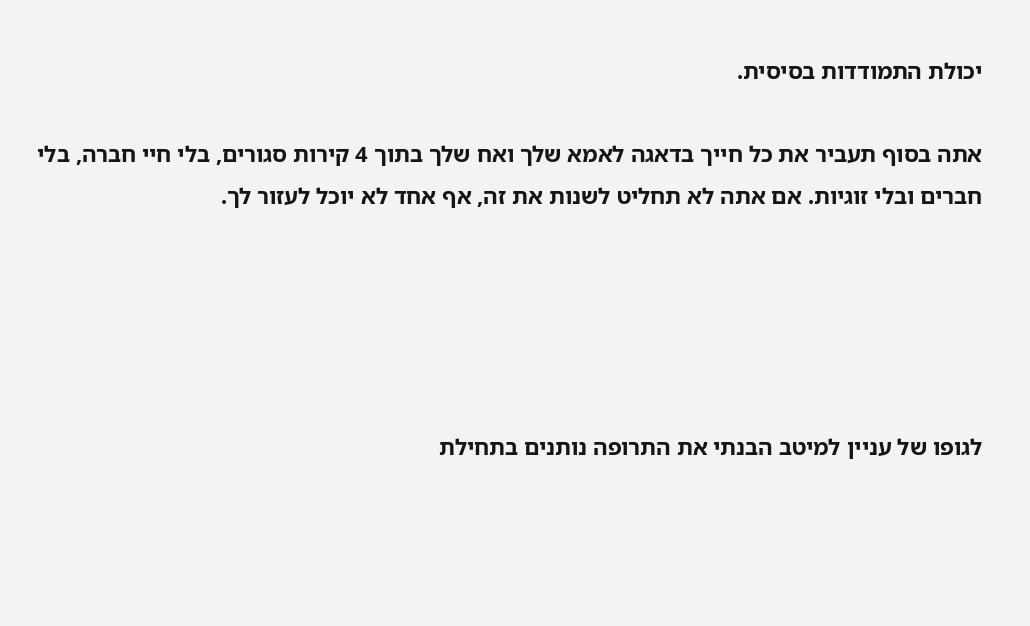יכולת התמודדות בסיסית.

אתה בסוף תעביר את כל חייך בדאגה לאמא שלך ואח שלך בתוך 4 קירות סגורים, בלי חיי חברה, בלי חברים ובלי זוגיות. אם אתה לא תחליט לשנות את זה, אף אחד לא יוכל לעזור לך.





לגופו של עניין למיטב הבנתי את התרופה נותנים בתחילת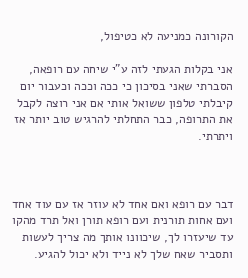הקורונה כמניעה לא כטיפול,

אני בקלות הגעתי לזה ע"י שיחה עם רופאה, הסברתי שאני בסיכון כי ככה וככה וכעבור יום קיבלתי טלפון ששואל אותי אם אני רוצה לקבל את התרופה, כבר התחלתי להרגיש טוב יותר אז ויתרתי.



דבר עם רופא ואם אחד לא עוזר אז עם עוד אחד ועם אחות תורנית ועם רופא תורן ואל תרד מהקו עד שיעזרו לך, שיכוונו אותך מה צריך לעשות ותסביר שאח שלך לא נייד ולא יכול להגיע.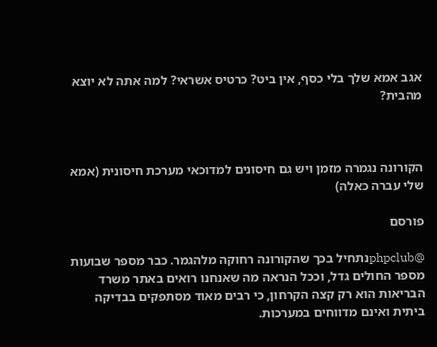אגב אמא שלך בלי כסף, אין ביט? כרטיס אשראי? למה אתה לא יוצא מהבית?



הקורונה נגמרה מזמן ויש גם חיסונים למדוכאי מערכת חיסונית (אמא שלי עברה כאלה)

פורסם

@phpclubנתחיל בכך שהקורונה רחוקה מלהגמר. כבר מספר שבועות מספר החולים גדל, וככל הנראה מה שאנחנו רואים באתר משרד הבריאות הוא רק קצה הקרחון, כי רבים מאוד מסתפקים בבדיקה ביתית ואינם מדווחים במערכות.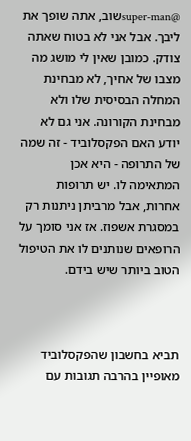@super-manשוב, אתה שופך את ליבך. אבל אני לא בטוח שאתה צודק. כמובן שאין לי מושג מה מצבו של אחיך, לא מבחינת המחלה הבסיסית שלו ולא מבחינת הקורונה. אני גם לא יודע האם הפקסלוביד - זה שמה של התרופה - היא אכן המתאימה לו. יש תרופות אחרות, אבל מרביתן ניתנות רק במסגרת אשפוז. אז אני סומך על הרופאים שנותנים לו את הטיפול הטוב ביותר שיש בידם.



תביא בחשבון שהפקסלוביד מאופיין בהרבה תגובות עם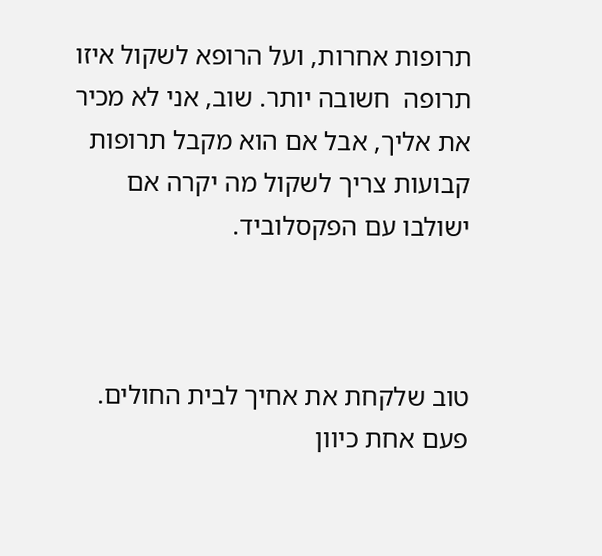תרופות אחרות, ועל הרופא לשקול איזו תרופה  חשובה יותר. שוב, אני לא מכיר את אליך, אבל אם הוא מקבל תרופות קבועות צריך לשקול מה יקרה אם ישולבו עם הפקסלוביד.



טוב שלקחת את אחיך לבית החולים. פעם אחת כיוון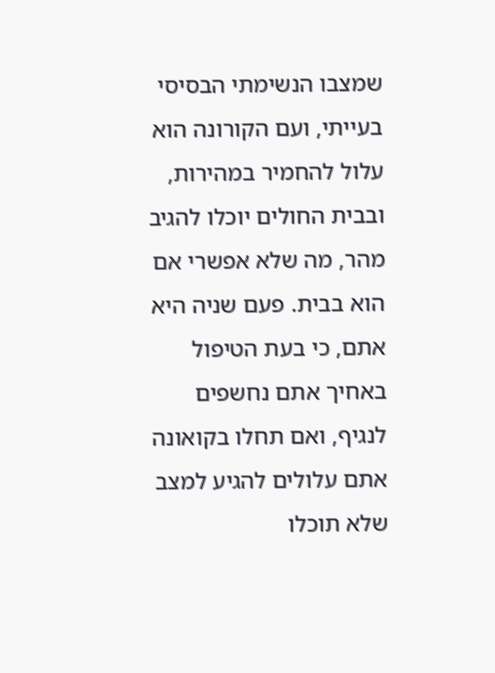שמצבו הנשימתי הבסיסי בעייתי, ועם הקורונה הוא עלול להחמיר במהירות, ובבית החולים יוכלו להגיב מהר, מה שלא אפשרי אם הוא בבית. פעם שניה היא אתם, כי בעת הטיפול באחיך אתם נחשפים לנגיף, ואם תחלו בקואונה אתם עלולים להגיע למצב שלא תוכלו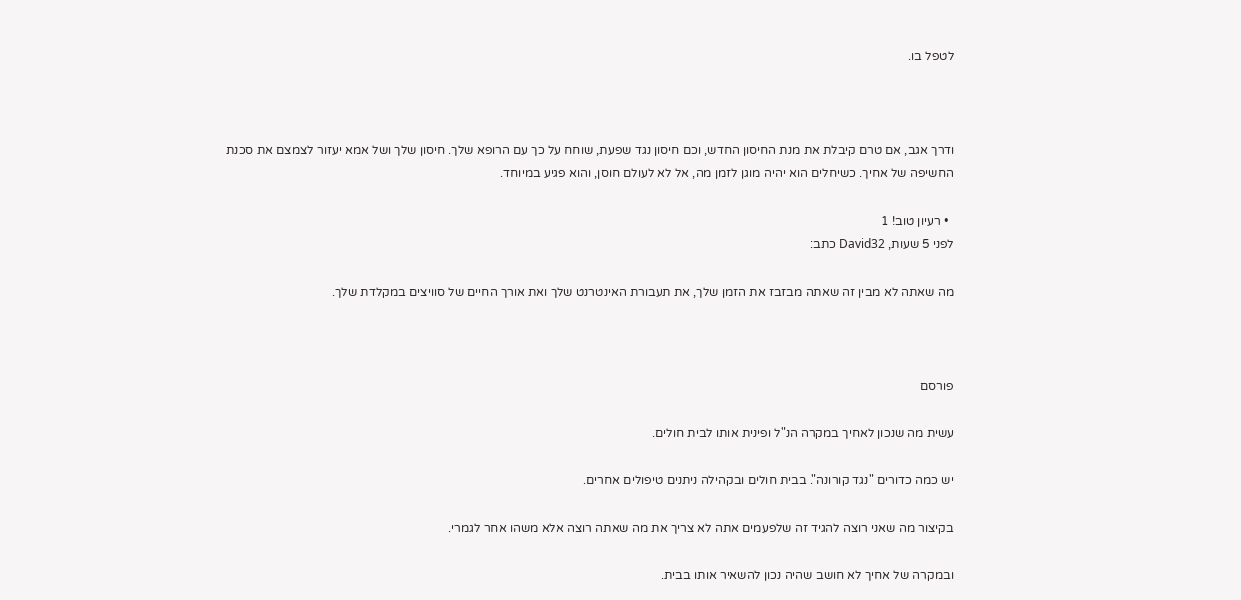לטפל בו.



ודרך אגב, אם טרם קיבלת את מנת החיסון החדש, וכם חיסון נגד שפעת, שוחח על כך עם הרופא שלך. חיסון שלך ושל אמא יעזור לצמצם את סכנת החשיפה של אחיך. כשיחלים הוא יהיה מוגן לזמן מה, אל לא לעולם חוסן, והוא פגיע במיוחד.

  • רעיון טוב! 1
לפני 5 שעות, David32 כתב:

מה שאתה לא מבין זה שאתה מבזבז את הזמן שלך, את תעבורת האינטרנט שלך ואת אורך החיים של סוויצים במקלדת שלך.



פורסם

עשית מה שנכון לאחיך במקרה הנ"ל ופינית אותו לבית חולים.

יש כמה כדורים "נגד קורונה". בבית חולים ובקהילה ניתנים טיפולים אחרים.

בקיצור מה שאני רוצה להגיד זה שלפעמים אתה לא צריך את מה שאתה רוצה אלא משהו אחר לגמרי.

ובמקרה של אחיך לא חושב שהיה נכון להשאיר אותו בבית.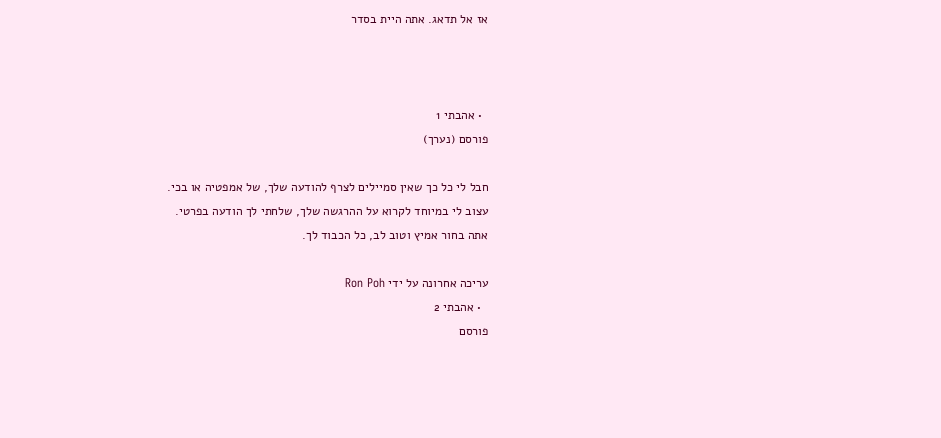אז אל תדאג. אתה היית בסדר



  • אהבתי 1
פורסם (נערך)

חבל לי כל כך שאין סמיילים לצרף להודעה שלך, של אמפטיה או בכי.
עצוב לי במיוחד לקרוא על ההרגשה שלך, שלחתי לך הודעה בפרטי.
אתה בחור אמיץ וטוב לב, כל הכבוד לך.

עריכה אחרונה על ידי Ron Poh
  • אהבתי 2
פורסם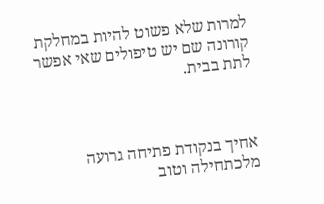למרות שלא פשוט להיות במחלקת קורונה שם יש טיפולים שאי אפשר לתת בבית.



אחיך בנקודת פתיחה גרועה מלכתחילה וטוב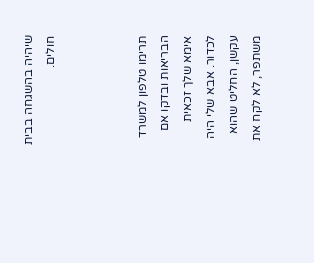שיהיה בהשגחה בבית חולים.



תרימו טלפון למשרד הבריאות ובדקו אם אימא שלך זכאית לכדור. אבא שלי היה עקשן, החליט שהוא משתפר, לא לקח את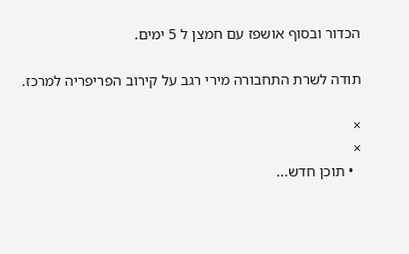הכדור ובסוף אושפז עם חמצן ל 5 ימים.

תודה לשרת התחבורה מירי רגב על קירוב הפריפריה למרכז.

×
×
  • תוכן חדש...